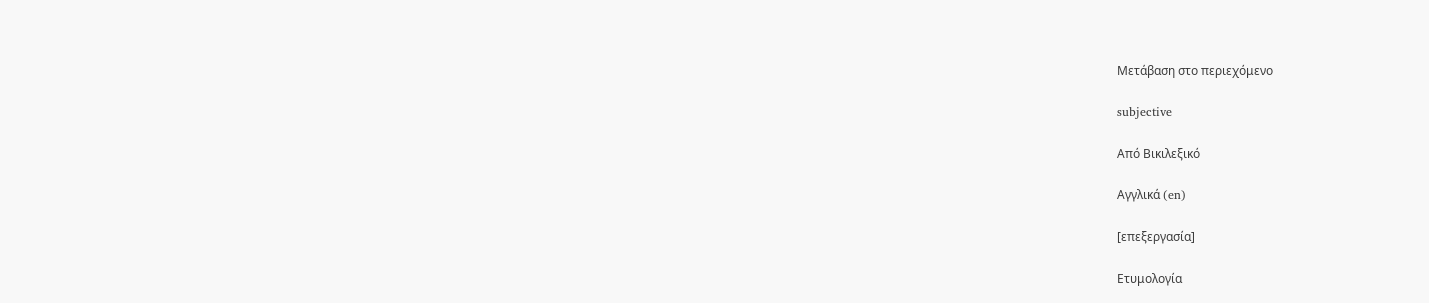Μετάβαση στο περιεχόμενο

subjective

Από Βικιλεξικό

Αγγλικά (en)

[επεξεργασία]

Ετυμολογία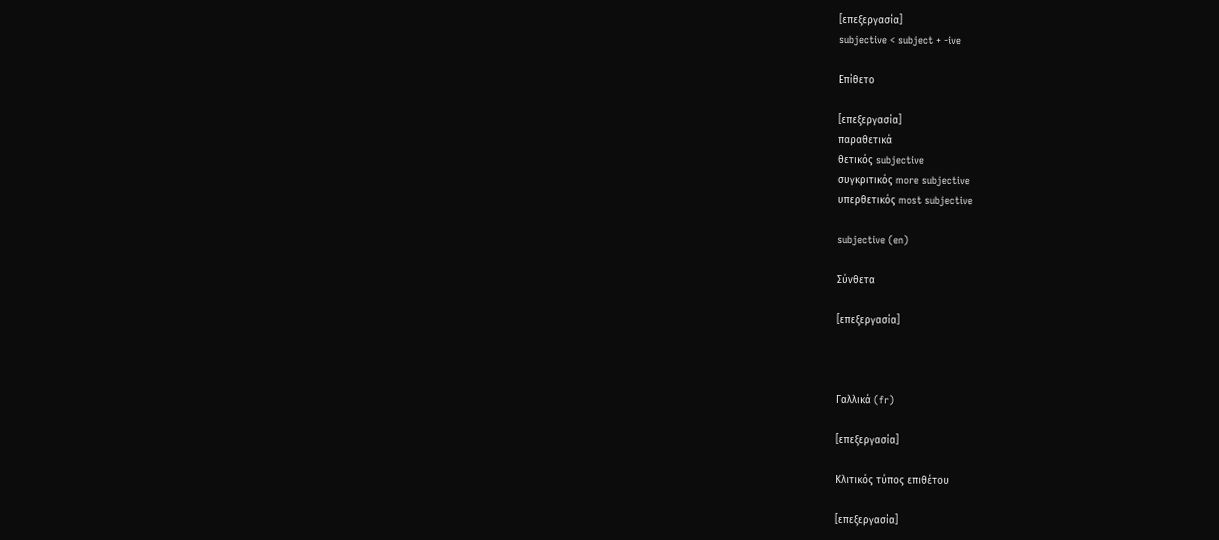[επεξεργασία]
subjective < subject + -ive

Επίθετο

[επεξεργασία]
παραθετικά
θετικός subjective
συγκριτικός more subjective
υπερθετικός most subjective

subjective (en)

Σύνθετα

[επεξεργασία]



Γαλλικά (fr)

[επεξεργασία]

Κλιτικός τύπος επιθέτου

[επεξεργασία]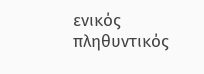ενικός         πληθυντικός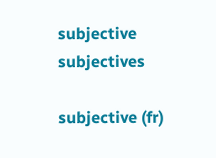subjective subjectives

subjective (fr)